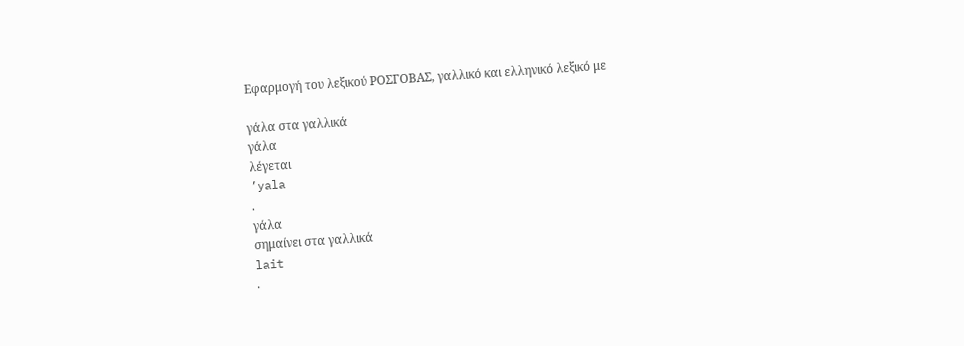Εφαρμογή του λεξικού ΡΟΣΓΟΒΑΣ, γαλλικό και ελληνικό λεξικό με

γάλα στα γαλλικά
γάλα
λέγεται
’yala
.
γάλα
σημαίνει στα γαλλικά
lait
.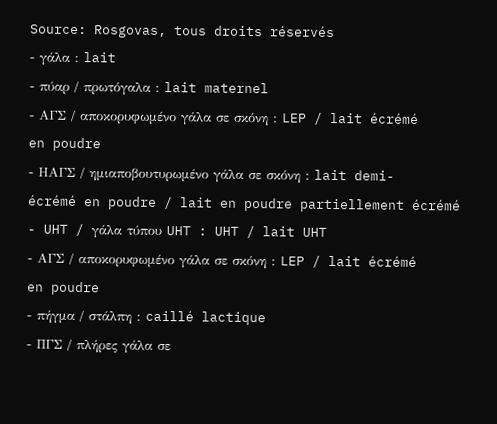Source: Rosgovas, tous droits réservés
- γάλα : lait
- πύαρ / πρωτόγαλα : lait maternel
- ΑΓΣ / αποκορυφωμένο γάλα σε σκόνη : LEP / lait écrémé en poudre
- ΗΑΓΣ / ημιαποβουτυρωμένο γάλα σε σκόνη : lait demi-écrémé en poudre / lait en poudre partiellement écrémé
- UHT / γάλα τύπου UHT : UHT / lait UHT
- ΑΓΣ / αποκορυφωμένο γάλα σε σκόνη : LEP / lait écrémé en poudre
- πήγμα / στάλπη : caillé lactique
- ΠΓΣ / πλήρες γάλα σε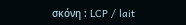σκόνη : LCP / lait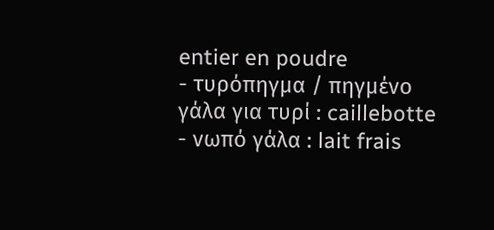entier en poudre
- τυρόπηγμα / πηγμένο γάλα για τυρί : caillebotte
- νωπό γάλα : lait frais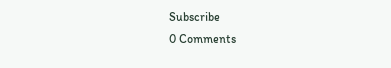Subscribe
0 Comments